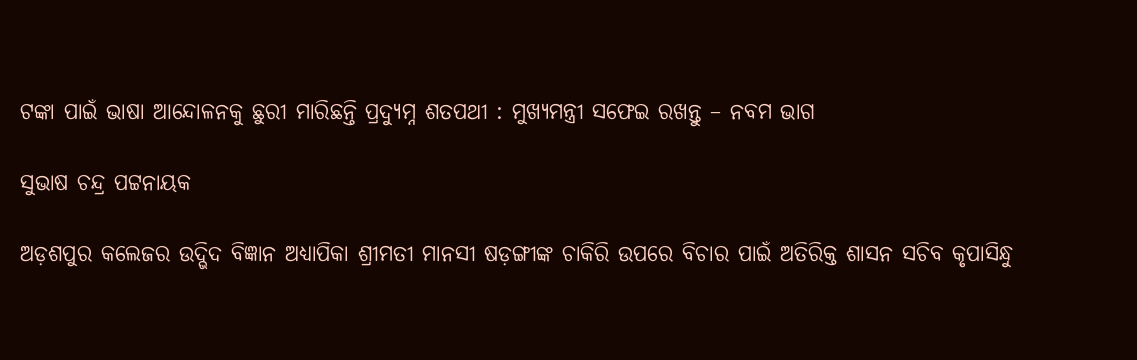ଟଙ୍କା ପାଇଁ ଭାଷା ଆନ୍ଦୋଳନକୁ ଛୁରୀ ମାରିଛନ୍ତି ପ୍ରଦ୍ୟୁମ୍ନ ଶତପଥୀ : ମୁଖ୍ୟମନ୍ତ୍ରୀ ସଫେଇ ରଖନ୍ତୁ – ନବମ ଭାଗ

ସୁଭାଷ ଚନ୍ଦ୍ର ପଟ୍ଟନାୟକ

ଅଡ଼ଶପୁର କଲେଜର ଉଦ୍ଭିଦ ବିଜ୍ଞାନ ଅଧ୍ୟାପିକା ଶ୍ରୀମତୀ ମାନସୀ ଷଡ଼ଙ୍ଗୀଙ୍କ ଚାକିରି ଉପରେ ବିଚାର ପାଇଁ ଅତିରିକ୍ତ ଶାସନ ସଚିବ କୃପାସିନ୍ଧୁ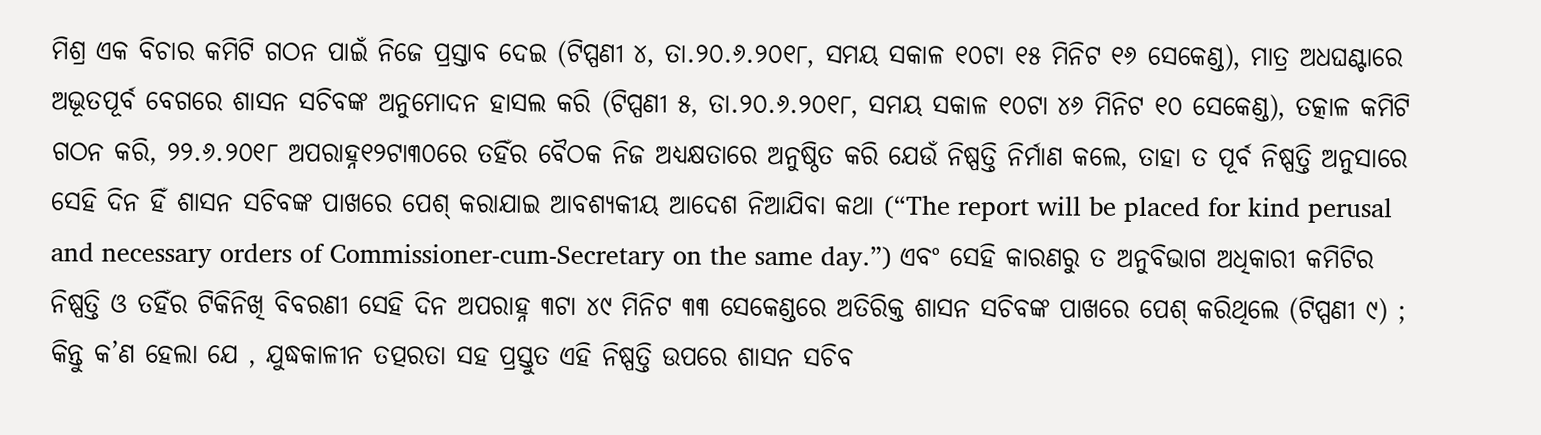ମିଶ୍ର ଏକ ବିଚାର କମିଟି ଗଠନ ପାଇଁ ନିଜେ ପ୍ରସ୍ତାବ ଦେଇ (ଟିପ୍ପଣୀ ୪, ତା.୨୦.୬.୨୦୧୮, ସମୟ ସକାଳ ୧୦ଟା ୧୫ ମିନିଟ ୧୬ ସେକେଣ୍ଡ), ମାତ୍ର ଅଧଘଣ୍ଟାରେ ଅଭୂତପୂର୍ବ ବେଗରେ ଶାସନ ସଚିବଙ୍କ ଅନୁମୋଦନ ହାସଲ କରି (ଟିପ୍ପଣୀ ୫, ତା.୨୦.୬.୨୦୧୮, ସମୟ ସକାଳ ୧୦ଟା ୪୬ ମିନିଟ ୧୦ ସେକେଣ୍ଡ), ତତ୍କାଳ କମିଟି ଗଠନ କରି, ୨୨.୬.୨୦୧୮ ଅପରାହ୍ନ୧୨ଟା୩୦ରେ ତହିଁର ବୈଠକ ନିଜ ଅଧ୍ୟକ୍ଷତାରେ ଅନୁଷ୍ଠିତ କରି ଯେଉଁ ନିଷ୍ପତ୍ତି ନିର୍ମାଣ କଲେ, ତାହା ତ ପୂର୍ବ ନିଷ୍ପତ୍ତି ଅନୁସାରେ ସେହି ଦିନ ହିଁ ଶାସନ ସଚିବଙ୍କ ପାଖରେ ପେଶ୍ କରାଯାଇ ଆବଶ୍ୟକୀୟ ଆଦେଶ ନିଆଯିବା କଥା (“The report will be placed for kind perusal and necessary orders of Commissioner-cum-Secretary on the same day.”) ଏବଂ ସେହି କାରଣରୁ ତ ଅନୁବିଭାଗ ଅଧିକାରୀ କମିଟିର ନିଷ୍ପତ୍ତି ଓ ତହିଁର ଟିକିନିଖି ବିବରଣୀ ସେହି ଦିନ ଅପରାହ୍ନ ୩ଟା ୪୯ ମିନିଟ ୩୩ ସେକେଣ୍ଡରେ ଅତିରିକ୍ତ ଶାସନ ସଚିବଙ୍କ ପାଖରେ ପେଶ୍ କରିଥିଲେ (ଟିପ୍ପଣୀ ୯) ; କିନ୍ତୁ କ’ଣ ହେଲା ଯେ , ଯୁଦ୍ଧକାଳୀନ ତତ୍ପରତା ସହ ପ୍ରସ୍ତୁତ ଏହି ନିଷ୍ପତ୍ତି ଉପରେ ଶାସନ ସଚିବ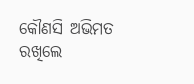କୌଣସି ଅଭିମତ ରଖିଲେ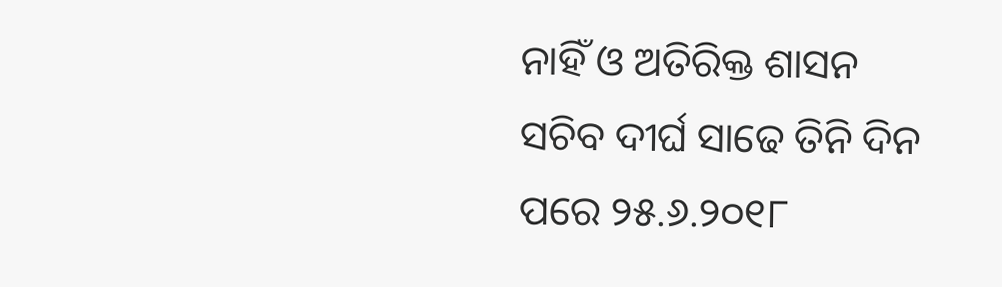ନାହିଁ ଓ ଅତିରିକ୍ତ ଶାସନ ସଚିବ ଦୀର୍ଘ ସାଢେ ତିନି ଦିନ ପରେ ୨୫.୬.୨୦୧୮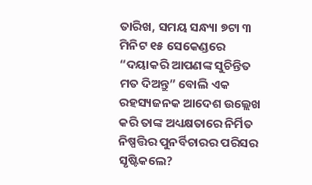ତାରିଖ, ସମୟ ସନ୍ଧ୍ୟା ୭ଟା ୩ ମିନିଟ ୧୫ ସେକେଣ୍ଡରେ “ଦୟାକରି ଆପଣଙ୍କ ସୁଚିନ୍ତିତ ମତ ଦିଅନ୍ତୁ” ବୋଲି ଏକ ରହସ୍ୟଜନକ ଆଦେଶ ଉଲ୍ଲେଖ କରି ତାଙ୍କ ଅଧ୍ୟକ୍ଷତାରେ ନିର୍ମିତ ନିଷ୍ପତ୍ତିର ପୁନର୍ବିଚାରର ପରିସର ସୃଷ୍ଟିକଲେ?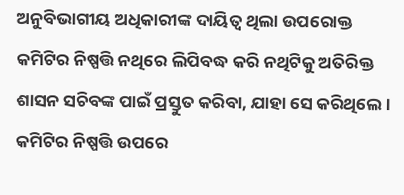ଅନୁବିଭାଗୀୟ ଅଧିକାରୀଙ୍କ ଦାୟିତ୍ଵ ଥିଲା ଉପରୋକ୍ତ କମିଟିର ନିଷ୍ପତ୍ତି ନଥିରେ ଲିପିବଦ୍ଧ କରି ନଥିଟିକୁ ଅତିରିକ୍ତ ଶାସନ ସଚିବଙ୍କ ପାଇଁ ପ୍ରସ୍ତୁତ କରିବା, ଯାହା ସେ କରିଥିଲେ । କମିଟିର ନିଷ୍ପତ୍ତି ଉପରେ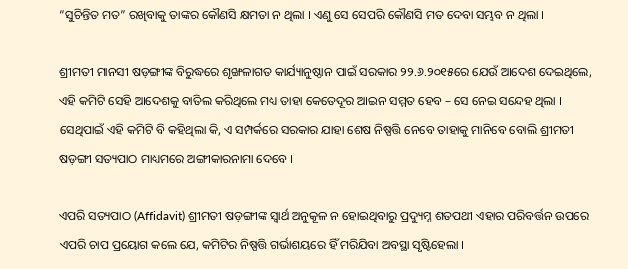“ସୁଚିନ୍ତିତ ମତ” ରଖିବାକୁ ତାଙ୍କର କୌଣସି କ୍ଷମତା ନ ଥିଲା । ଏଣୁ ସେ ସେପରି କୌଣସି ମତ ଦେବା ସମ୍ଭବ ନ ଥିଲା ।

ଶ୍ରୀମତୀ ମାନସୀ ଷଡ଼ଙ୍ଗୀଙ୍କ ବିରୁଦ୍ଧରେ ଶୃଙ୍ଖଳାଗତ କାର୍ଯ୍ୟାନୁଷ୍ଠାନ ପାଇଁ ସରକାର ୨୨.୬.୨୦୧୫ରେ ଯେଉଁ ଆଦେଶ ଦେଇଥିଲେ, ଏହି କମିଟି ସେହି ଆଦେଶକୁ ବାତିଲ କରିଥିଲେ ମଧ୍ୟ ତାହା କେତେଦୂର ଆଇନ ସମ୍ମତ ହେବ – ସେ ନେଇ ସନ୍ଦେହ ଥିଲା । ସେଥିପାଇଁ ଏହି କମିଟି ବି କହିଥିଲା କି, ଏ ସମ୍ପର୍କରେ ସରକାର ଯାହା ଶେଷ ନିଷ୍ପତ୍ତି ନେବେ ତାହାକୁ ମାନିବେ ବୋଲି ଶ୍ରୀମତୀ ଷଡ଼ଙ୍ଗୀ ସତ୍ୟପାଠ ମାଧ୍ୟମରେ ଅଙ୍ଗୀକାରନାମା ଦେବେ ।

ଏପରି ସତ୍ୟପାଠ (Affidavit) ଶ୍ରୀମତୀ ଷଡ଼ଙ୍ଗୀଙ୍କ ସ୍ଵାର୍ଥ ଅନୁକୂଳ ନ ହୋଇଥିବାରୁ ପ୍ରଦ୍ୟୁମ୍ନ ଶତପଥୀ ଏହାର ପରିବର୍ତ୍ତନ ଉପରେ ଏପରି ଚାପ ପ୍ରୟୋଗ କଲେ ଯେ, କମିଟିର ନିଷ୍ପତ୍ତି ଗର୍ଭାଶୟରେ ହିଁ ମରିଯିବା ଅବସ୍ଥା ସୃଷ୍ଟିହେଲା ।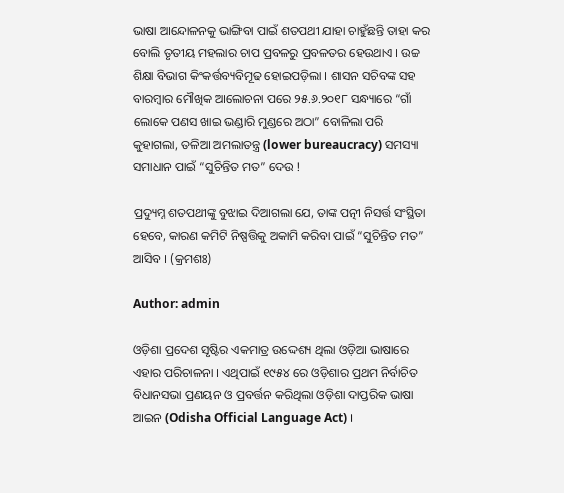ଭାଷା ଆନ୍ଦୋଳନକୁ ଭାଙ୍ଗିବା ପାଇଁ ଶତପଥୀ ଯାହା ଚାହୁଁଛନ୍ତି ତାହା କର ବୋଲି ତୃତୀୟ ମହଲାର ଚାପ ପ୍ରବଳରୁ ପ୍ରବଳତର ହେଉଥାଏ । ଉଚ୍ଚ ଶିକ୍ଷା ବିଭାଗ କିଂକର୍ତ୍ତବ୍ୟବିମୂଢ ହୋଇପଡ଼ିଲା । ଶାସନ ସଚିବଙ୍କ ସହ ବାରମ୍ବାର ମୌଖିକ ଆଲୋଚନା ପରେ ୨୫.୬.୨୦୧୮ ସନ୍ଧ୍ୟାରେ “ଗାଁ ଲୋକେ ପଣସ ଖାଇ ଭଣ୍ଡାରି ମୁଣ୍ଡରେ ଅଠା” ବୋଳିଲା ପରି କୁହାଗଲା, ତଳିଆ ଅମଲାତନ୍ତ୍ର (lower bureaucracy) ସମସ୍ୟା ସମାଧାନ ପାଇଁ “ସୁଚିନ୍ତିତ ମତ” ଦେଉ !

ପ୍ରଦ୍ୟୁମ୍ନ ଶତପଥୀଙ୍କୁ ବୁଝାଇ ଦିଆଗଲା ଯେ, ତାଙ୍କ ପତ୍ନୀ ନିସର୍ତ୍ତ ସଂସ୍ଥିତା ହେବେ, କାରଣ କମିଟି ନିଷ୍ପତ୍ତିକୁ ଅକାମି କରିବା ପାଇଁ “ସୁଚିନ୍ତିତ ମତ” ଆସିବ । (କ୍ରମଶଃ)

Author: admin

ଓଡ଼ିଶା ପ୍ରଦେଶ ସୃଷ୍ଟିର ଏକମାତ୍ର ଉଦ୍ଦେଶ୍ୟ ଥିଲା ଓଡ଼ିଆ ଭାଷାରେ ଏହାର ପରିଚାଳନା । ଏଥିପାଇଁ ୧୯୫୪ ରେ ଓଡ଼ିଶାର ପ୍ରଥମ ନିର୍ବାଚିତ ବିଧାନସଭା ପ୍ରଣୟନ ଓ ପ୍ରବର୍ତ୍ତନ କରିଥିଲା ଓଡ଼ିଶା ଦାପ୍ତରିକ ଭାଷା ଆଇନ (Odisha Official Language Act) ।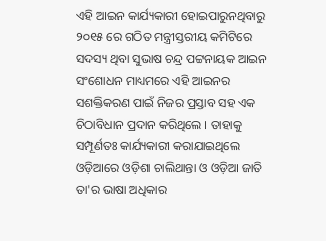ଏହି ଆଇନ କାର୍ଯ୍ୟକାରୀ ହୋଇପାରୁନଥିବାରୁ ୨୦୧୫ ରେ ଗଠିତ ମନ୍ତ୍ରୀସ୍ତରୀୟ କମିଟିରେ ସଦସ୍ୟ ଥିବା ସୁଭାଷ ଚନ୍ଦ୍ର ପଟ୍ଟନାୟକ ଆଇନ ସଂଶୋଧନ ମାଧ୍ୟମରେ ଏହି ଆଇନର ସଶକ୍ତିକରଣ ପାଇଁ ନିଜର ପ୍ରସ୍ତାବ ସହ ଏକ ଚିଠାବିଧାନ ପ୍ରଦାନ କରିଥିଲେ । ତାହାକୁ ସମ୍ପୂର୍ଣତଃ କାର୍ଯ୍ୟକାରୀ କରାଯାଇଥିଲେ ଓଡ଼ିଆରେ ଓଡ଼ିଶା ଚାଲିଥାନ୍ତା ଓ ଓଡ଼ିଆ ଜାତି ତା'ର ଭାଷା ଅଧିକାର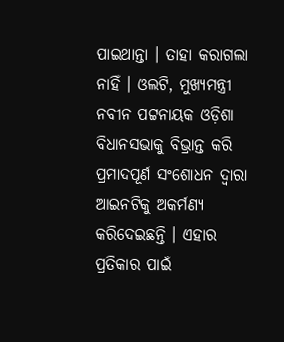ପାଇଥାନ୍ତା । ତାହା କରାଗଲା ନାହିଁ । ଓଲଟି, ମୁଖ୍ୟମନ୍ତ୍ରୀ ନବୀନ ପଟ୍ଟନାୟକ ଓଡ଼ିଶା ବିଧାନସଭାକୁ ବିଭ୍ରାନ୍ତ କରି ପ୍ରମାଦପୂର୍ଣ ସଂଶୋଧନ ଦ୍ଵାରା ଆଇନଟିକୁ ଅକର୍ମଣ୍ୟ କରିଦେଇଛନ୍ତି । ଏହାର ପ୍ରତିକାର ପାଇଁ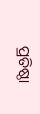ପ୍ରତିଷ୍ଠା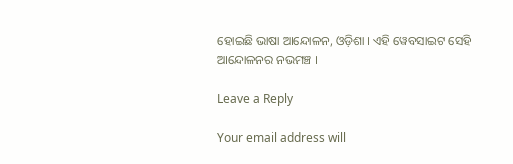ହୋଇଛି ଭାଷା ଆନ୍ଦୋଳନ, ଓଡ଼ିଶା । ଏହି ୱେବସାଇଟ ସେହି ଆନ୍ଦୋଳନର ନଭମଞ୍ଚ ।

Leave a Reply

Your email address will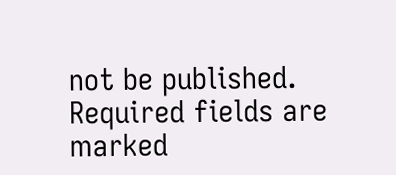not be published. Required fields are marked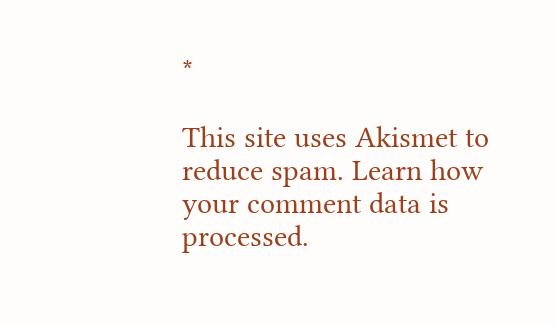*

This site uses Akismet to reduce spam. Learn how your comment data is processed.